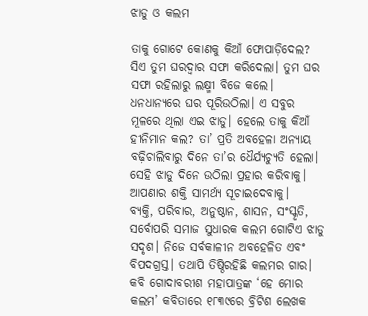ଝାଡୁ ଓ କଲମ

ତାକୁ ଗୋଟେ କୋଣକୁ କିଆଁ ଫୋପାଡ଼ିଦେଲ? ସିଏ ତୁମ ଘରଦ୍ୱାର ସଫା କରିଦେଲା। ତୁମ ଘର ସଫା ରହିଲାରୁ ଲକ୍ଷ୍ମୀ ବିଜେ କଲେ। ଧନଧାନ୍ୟରେ ଘର ପୂରିଉଠିଲା। ଏ ସବୁର ମୂଳରେ ଥିଲା ଏଇ ଝାଡୁ। ହେଲେ ତାକୁ କିଆଁ ହୀନିମାନ କଲ? ତା’ ପ୍ରତି ଅବହେଳା ଅନ୍ୟାୟ ବଢ଼ିଚାଲିବାରୁ ଦିନେ ତା’ର ଧୈର୍ଯ୍ୟଚ୍ୟୁତି ହେଲା। ସେହି ଝାଡୁ ଦିନେ ଉଠିଲା ପ୍ରହାର କରିବାକୁ। ଆପଣାର ଶକ୍ତି ସାମର୍ଥ୍ୟ ସୂଚାଇଦେବାକୁ।
ବ୍ୟକ୍ତି, ପରିବାର, ଅନୁଷ୍ଠାନ, ଶାସନ, ସଂସ୍କୃତି, ସର୍ବୋପରି ସମାଜ ସୁଧାରକ କଲମ ଗୋଟିଏ ଝାଡୁ ସଦୃଶ। ନିଜେ ସର୍ବକାଳୀନ ଅବହେଳିତ ଏବଂ ବିପଦଗ୍ରସ୍ତ। ତଥାପି ତିଷ୍ଠିରହିଛି କଲମର ଗାର। କବି ଗୋଦାବରୀଶ ମହାପାତ୍ରଙ୍କ ‘ହେ ମୋର କଲମ’ କବିତାରେ ୧୮୩୯ରେ ବ୍ରିଟିଶ ଲେଖକ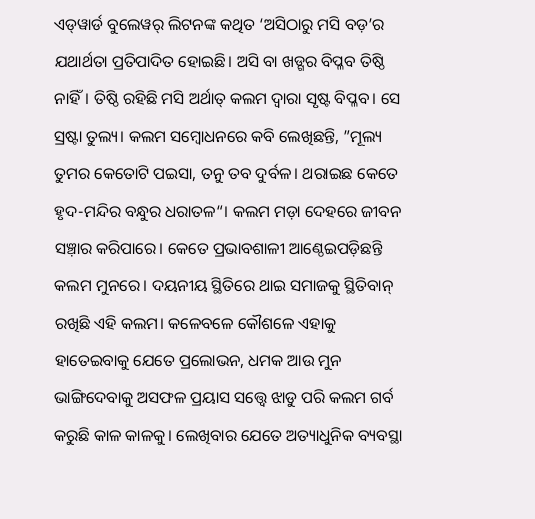ଏଡ୍‌ୱାର୍ଡ ବୁଲେୱର୍‌ ଲିଟନଙ୍କ କଥିତ ‘ଅସିଠାରୁ ମସି ବଡ଼’ର ଯଥାର୍ଥତା ପ୍ରତିପାଦିତ ହୋଇଛି। ଅସି ବା ଖଡ୍ଗର ବିପ୍ଳବ ତିଷ୍ଠି ନାହିଁ। ତିଷ୍ଠି ରହିଛି ମସି ଅର୍ଥାତ୍‌ କଲମ ଦ୍ୱାରା ସୃଷ୍ଟ ବିପ୍ଳବ। ସେ ସ୍ରଷ୍ଟା ତୁଲ୍ୟ। କଲମ ସମ୍ବୋଧନରେ କବି ଲେଖିଛନ୍ତି, ”ମୂଲ୍ୟ ତୁମର କେତୋଟି ପଇସା, ତନୁ ତବ ଦୁର୍ବଳ। ଥରାଇଛ କେତେ ହୃଦ-ମନ୍ଦିର ବନ୍ଧୁର ଧରାତଳ“। କଲମ ମଡ଼ା ଦେହରେ ଜୀବନ ସଞ୍ଚ଼ାର କରିପାରେ। କେତେ ପ୍ରଭାବଶାଳୀ ଆଣ୍ଠେଇପଡ଼ିଛନ୍ତି କଲମ ମୁନରେ। ଦୟନୀୟ ସ୍ଥିତିରେ ଥାଇ ସମାଜକୁ ସ୍ଥିତିବାନ୍‌ ରଖିଛି ଏହି କଲମ। କଳେବଳେ କୌଶଳେ ଏହାକୁ ହାତେଇବାକୁ ଯେତେ ପ୍ରଲୋଭନ, ଧମକ ଆଉ ମୁନ ଭାଙ୍ଗିଦେବାକୁ ଅସଫଳ ପ୍ରୟାସ ସତ୍ତ୍ୱେ ଝାଡୁ ପରି କଲମ ଗର୍ବ କରୁଛି କାଳ କାଳକୁ। ଲେଖିବାର ଯେତେ ଅତ୍ୟାଧୁନିକ ବ୍ୟବସ୍ଥା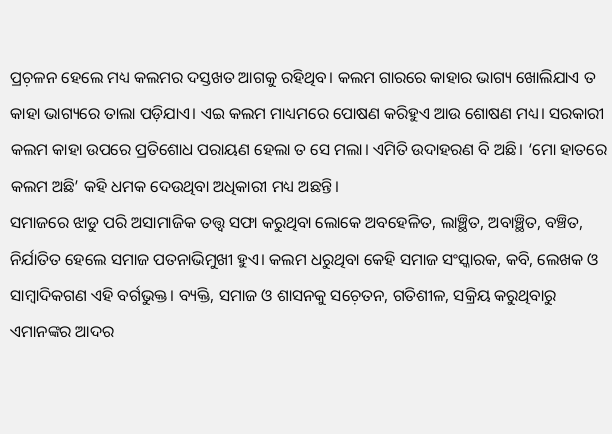ପ୍ରଚ଼ଳନ ହେଲେ ମଧ୍ୟ କଲମର ଦସ୍ତଖତ ଆଗକୁ ରହିଥିବ। କଲମ ଗାରରେ କାହାର ଭାଗ୍ୟ ଖୋଲିଯାଏ ତ କାହା ଭାଗ୍ୟରେ ତାଲା ପଡ଼ିଯାଏ। ଏଇ କଲମ ମାଧ୍ୟମରେ ପୋଷଣ କରିହୁଏ ଆଉ ଶୋଷଣ ମଧ୍ୟ। ସରକାରୀ କଲମ କାହା ଉପରେ ପ୍ରତିଶୋଧ ପରାୟଣ ହେଲା ତ ସେ ମଲା। ଏମିତି ଉଦାହରଣ ବି ଅଛି। ‘ମୋ ହାତରେ କଲମ ଅଛି’ କହି ଧମକ ଦେଉଥିବା ଅଧିକାରୀ ମଧ୍ୟ ଅଛନ୍ତି।
ସମାଜରେ ଝାଡୁ ପରି ଅସାମାଜିକ ତତ୍ତ୍ୱ ସଫା କରୁଥିବା ଲୋକେ ଅବହେଳିତ, ଲାଞ୍ଛିତ, ଅବାଞ୍ଛିତ, ବଞ୍ଚିତ, ନିର୍ଯାତିତ ହେଲେ ସମାଜ ପତନାଭିମୁଖୀ ହୁଏ। କଲମ ଧରୁଥିବା କେହି ସମାଜ ସଂସ୍କାରକ, କବି, ଲେଖକ ଓ ସାମ୍ବାଦିକଗଣ ଏହି ବର୍ଗଭୁକ୍ତ। ବ୍ୟକ୍ତି, ସମାଜ ଓ ଶାସନକୁ ସଚ଼େତନ, ଗତିଶୀଳ, ସକ୍ରିୟ କରୁଥିବାରୁ ଏମାନଙ୍କର ଆଦର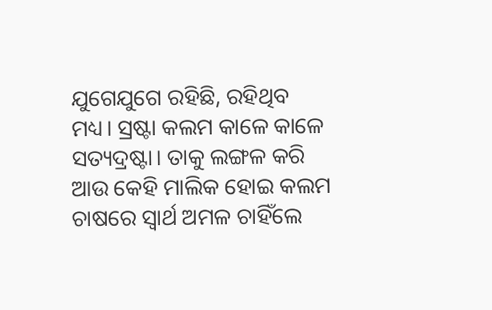ଯୁଗେଯୁଗେ ରହିଛି, ରହିଥିବ ମଧ୍ୟ। ସ୍ରଷ୍ଟା କଲମ କାଳେ କାଳେ ସତ୍ୟଦ୍ରଷ୍ଟା। ତାକୁ ଲଙ୍ଗଳ କରି ଆଉ କେହି ମାଲିକ ହୋଇ କଲମ ଚାଷରେ ସ୍ବାର୍ଥ ଅମଳ ଚାହିଁଲେ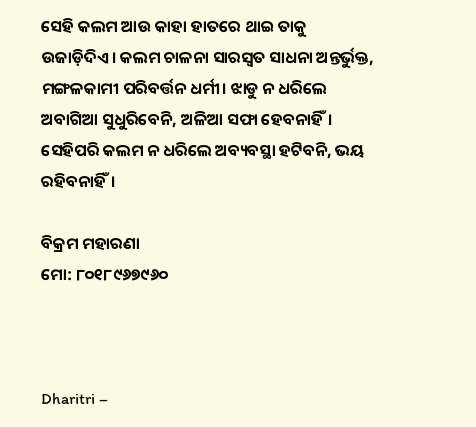ସେହି କଲମ ଆଉ କାହା ହାତରେ ଥାଇ ତାକୁ ଉଜାଡ଼ିଦିଏ। କଲମ ଚାଳନା ସାରସ୍ବତ ସାଧନା ଅନ୍ତର୍ଭୁକ୍ତ, ମଙ୍ଗଳକାମୀ ପରିବର୍ତ୍ତନ ଧର୍ମୀ। ଝାଡୁ ନ ଧରିଲେ ଅବାଗିଆ ସୁଧୁରିବେନି, ଅଳିଆ ସଫା ହେବନାହିଁ। ସେହିପରି କଲମ ନ ଧରିଲେ ଅବ୍ୟବସ୍ଥା ହଟିବନି, ଭୟ ରହିବନାହିଁ।

ବିକ୍ରମ ମହାରଣା
ମୋ: ୮୦୧୮୯୬୭୯୬୦



Dharitri –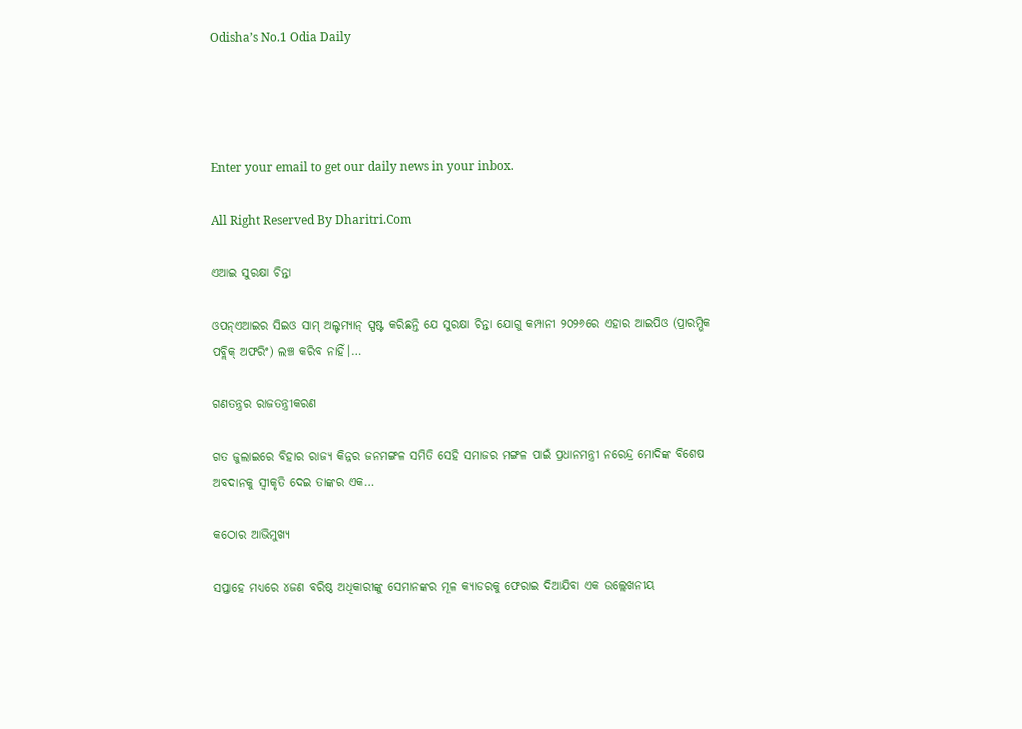Odisha’s No.1 Odia Daily




Enter your email to get our daily news in your inbox.

All Right Reserved By Dharitri.Com

ଏଆଇ ସୁରକ୍ଷା ଚିନ୍ତା

ଓପନ୍‌ଏଆଇର ସିଇଓ ସାମ୍‌ ଅଲ୍ଟମ୍ୟାନ୍‌ ସ୍ପଷ୍ଟ କରିଛନ୍ତି ଯେ ସୁରକ୍ଷା ଚିନ୍ତା ଯୋଗୁ କମ୍ପାନୀ ୨୦୨୬ରେ ଏହାର ଆଇପିଓ (ପ୍ରାରମ୍ଭିକ ପବ୍ଲିକ୍‌ ଅଫରିଂ) ଲଞ୍ଚ କରିବ ନାହିଁ।…

ଗଣତନ୍ତ୍ରର ରାଜତନ୍ତ୍ରୀକରଣ

ଗତ ଜୁଲାଇରେ ବିହାର ରାଜ୍ୟ କିନ୍ନର ଜନମଙ୍ଗଳ ସମିତି ସେହି ସମାଜର ମଙ୍ଗଳ ପାଇଁ ପ୍ରଧାନମନ୍ତ୍ରୀ ନରେନ୍ଦ୍ର ମୋଦିଙ୍କ ବିଶେଷ ଅବଦାନକୁ ସ୍ବୀକୃତି ଦେଇ ତାଙ୍କର ଏକ…

କଠୋର ଆଭିମୁଖ୍ୟ

ସପ୍ତାହେ ମଧ୍ୟରେ ୪ଜଣ ବରିଷ୍ଠ ଅଧିକାରୀଙ୍କୁ ସେମାନଙ୍କର ମୂଳ କ୍ୟାଡରକୁ ଫେରାଇ ଦିଆଯିବା ଏକ ଉଲ୍ଲେଖନୀୟ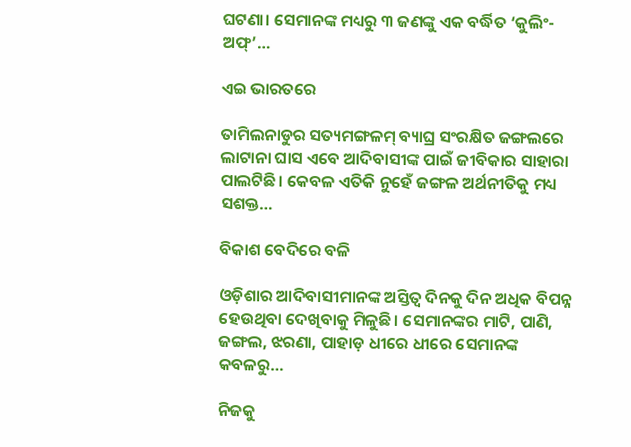ଘଟଣା। ସେମାନଙ୍କ ମଧ୍ୟରୁ ୩ ଜଣଙ୍କୁ ଏକ ବର୍ଦ୍ଧିତ ‘କୁଲିଂ-ଅଫ୍‌’…

ଏଇ ଭାରତରେ

ତାମିଲନାଡୁର ସତ୍ୟମଙ୍ଗଳମ୍‌ ବ୍ୟାଘ୍ର ସଂରକ୍ଷିତ ଜଙ୍ଗଲରେ ଲାଟାନା ଘାସ ଏବେ ଆଦିବାସୀଙ୍କ ପାଇଁ ଜୀବିକାର ସାହାରା ପାଲଟିଛି। କେବଳ ଏତିକି ନୁହେଁ ଜଙ୍ଗଳ ଅର୍ଥନୀତିକୁ ମଧ୍ୟ ସଶକ୍ତ…

ବିକାଶ ବେଦିରେ ବଳି

ଓଡ଼ିଶାର ଆଦିବାସୀମାନଙ୍କ ଅସ୍ତିତ୍ୱ ଦିନକୁ ଦିନ ଅଧିକ ବିପନ୍ନ ହେଉଥିବା ଦେଖିବାକୁ ମିଳୁଛି। ସେମାନଙ୍କର ମାଟି, ପାଣି, ଜଙ୍ଗଲ, ଝରଣା, ପାହାଡ଼ ଧୀରେ ଧୀରେ ସେମାନଙ୍କ କବଳରୁ…

ନିଜକୁ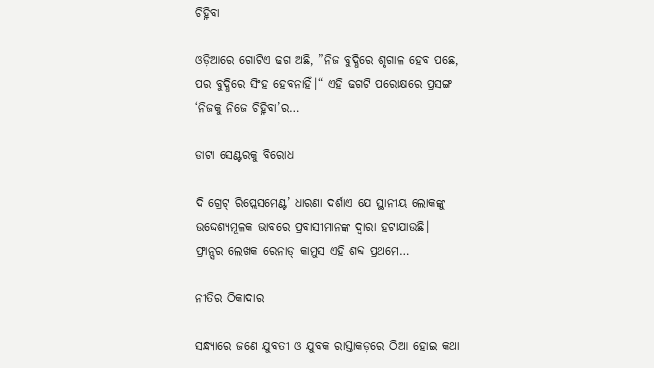ଚିହ୍ନିବା

ଓଡ଼ିଆରେ ଗୋଟିଏ ଢଗ ଅଛି, ”ନିଜ ବୁଦ୍ଧିରେ ଶୃଗାଳ ହେବ ପଛେ, ପର ବୁଦ୍ଧିରେ ସିଂହ ହେବନାହିଁ।“ ଏହି ଢଗଟି ପରୋକ୍ଷରେ ପ୍ରସଙ୍ଗ ‘ନିଜକୁ ନିଜେ ଚିହ୍ନିବା’ର…

ଡାଟା ସେଣ୍ଟରକୁ ବିରୋଧ

ଦି ଗ୍ରେଟ୍‌ ରିପ୍ଲେସମେଣ୍ଟ’ ଧାରଣା ଦର୍ଶାଏ ଯେ ସ୍ଥାନୀୟ ଲୋକଙ୍କୁ ଉଦ୍ଦେଶ୍ୟମୂଳକ ଭାବରେ ପ୍ରବାସୀମାନଙ୍କ ଦ୍ୱାରା ହଟାଯାଉଛି। ଫ୍ରାନ୍ସର ଲେଖକ ରେନାଡ୍‌ କାମୁସ ଏହି ଶବ୍ଦ ପ୍ରଥମେ…

ନୀତିର ଠିକାଦାର

ସନ୍ଧ୍ୟାରେ ଜଣେ ଯୁବତୀ ଓ ଯୁବକ ରାସ୍ତାକଡ଼ରେ ଠିଆ ହୋଇ କଥା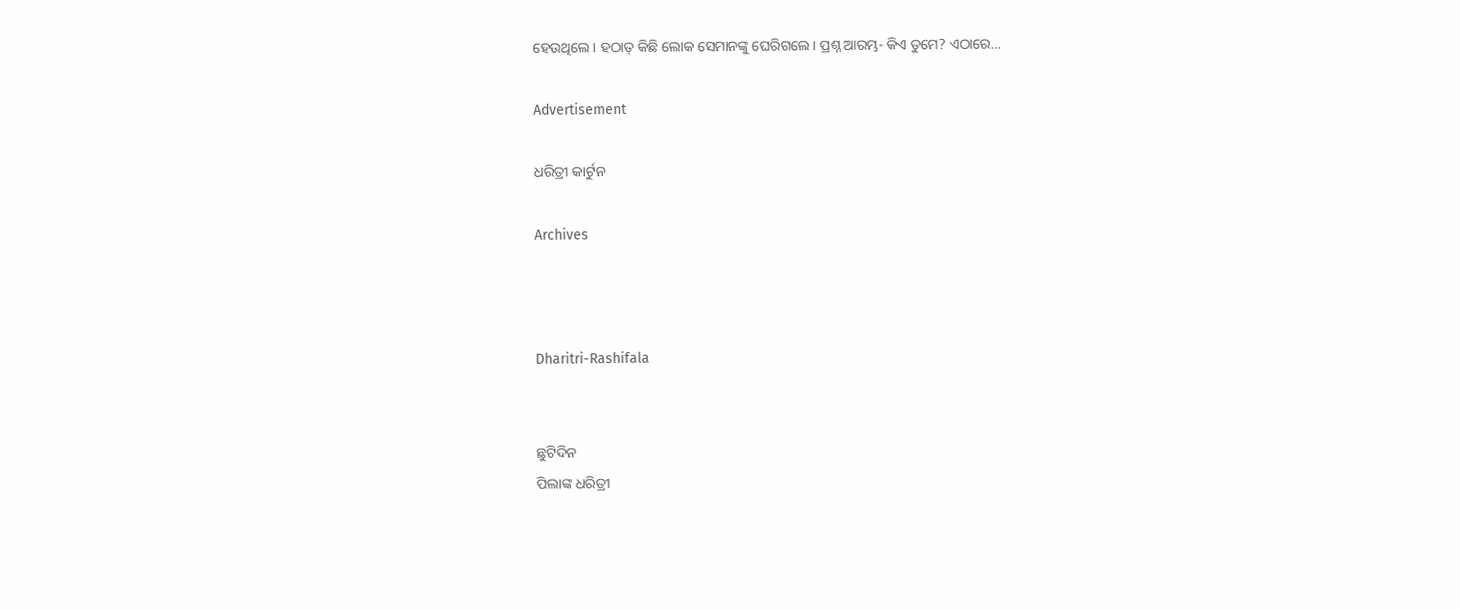ହେଉଥିଲେ। ହଠାତ୍‌ କିଛି ଲୋକ ସେମାନଙ୍କୁ ଘେରିଗଲେ। ପ୍ରଶ୍ନ ଆରମ୍ଭ- କିଏ ତୁମେ? ଏଠାରେ…

Advertisement

ଧରିତ୍ରୀ କାର୍ଟୁନ

Archives



Dharitri-Rashifala


ଛୁଟିଦିନ
ପିଲାଙ୍କ ଧରିତ୍ରୀ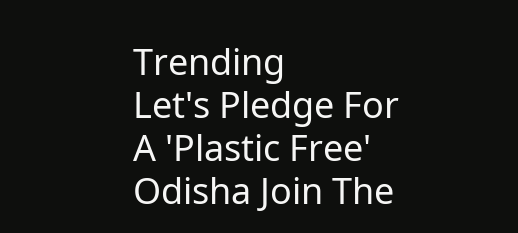Trending
Let's Pledge For A 'Plastic Free' Odisha Join The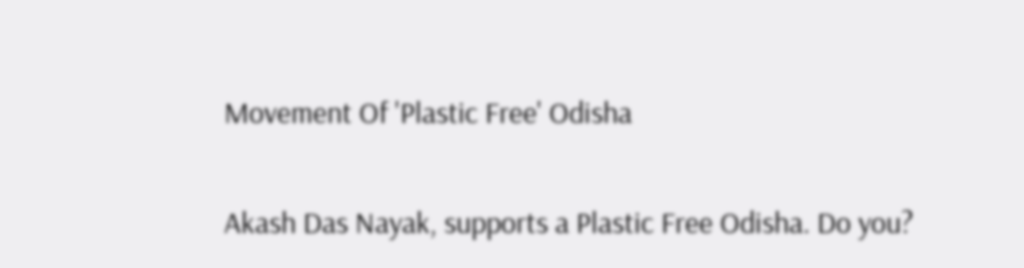Movement Of 'Plastic Free' Odisha

Akash Das Nayak, supports a Plastic Free Odisha. Do you?